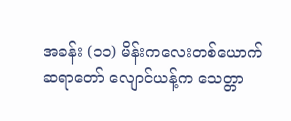အခန်း (၁၁) မိန်းကလေးတစ်ယောက်
ဆရာတော် လျောင်ယန့်က သေတ္တာ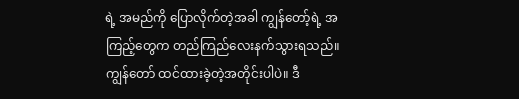ရဲ့ အမည်ကို ပြောလိုက်တဲ့အခါ ကျွန်တော့်ရဲ့ အကြည့်တွေက တည်ကြည်လေးနက်သွားရသည်။
ကျွန်တော် ထင်ထားခဲ့တဲ့အတိုင်းပါပဲ။ ဒီ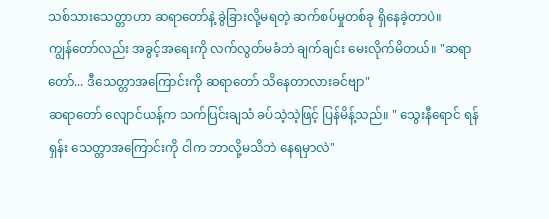သစ်သားသေတ္တာဟာ ဆရာတော်နဲ့ ခွဲခြားလို့မရတဲ့ ဆက်စပ်မှုတစ်ခု ရှိနေခဲ့တာပဲ။
ကျွန်တော်လည်း အခွင့်အရေးကို လက်လွတ်မခံဘဲ ချက်ချင်း မေးလိုက်မိတယ်။ "ဆရာတော်... ဒီသေတ္တာအကြောင်းကို ဆရာတော် သိနေတာလားခင်ဗျာ"
ဆရာတော် လျောင်ယန့်က သက်ပြင်းချသံ ခပ်သဲ့သဲ့ဖြင့် ပြန်မိန့်သည်။ " သွေးနီရောင် ရန်ရှန်း သေတ္တာအကြောင်းကို ငါက ဘာလို့မသိဘဲ နေရမှာလဲ"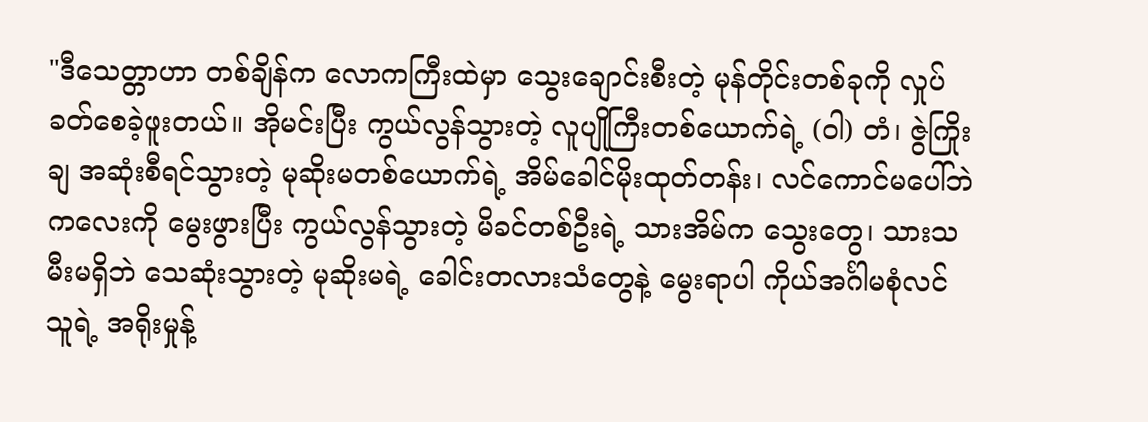"ဒီသေတ္တာဟာ တစ်ချိန်က လောကကြီးထဲမှာ သွေးချောင်းစီးတဲ့ မုန်တိုင်းတစ်ခုကို လှုပ်ခတ်စေခဲ့ဖူးတယ်။ အိုမင်းပြီး ကွယ်လွန်သွားတဲ့ လူပျိုကြီးတစ်ယောက်ရဲ့ (၀ါ) တံ၊ ဇွဲကြိုးချ အဆုံးစီရင်သွားတဲ့ မုဆိုးမတစ်ယောက်ရဲ့ အိမ်ခေါင်မိုးထုတ်တန်း၊ လင်ကောင်မပေါ်ဘဲ ကလေးကို မွေးဖွားပြီး ကွယ်လွန်သွားတဲ့ မိခင်တစ်ဦးရဲ့ သားအိမ်က သွေးတွေ၊ သားသမီးမရှိဘဲ သေဆုံးသွားတဲ့ မုဆိုးမရဲ့ ခေါင်းတလားသံတွေနဲ့ မွေးရာပါ ကိုယ်အင်္ဂါမစုံလင်သူရဲ့ အရိုးမှုန့်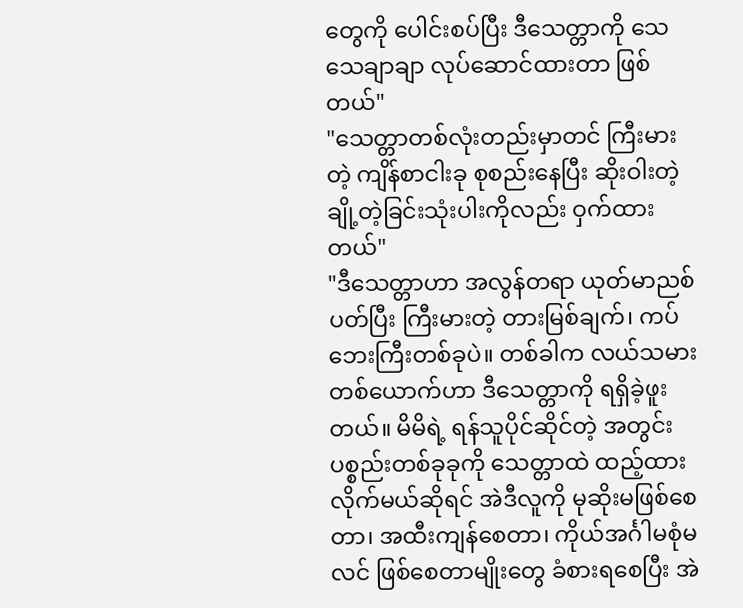တွေကို ပေါင်းစပ်ပြီး ဒီသေတ္တာကို သေသေချာချာ လုပ်ဆောင်ထားတာ ဖြစ်တယ်"
"သေတ္တာတစ်လုံးတည်းမှာတင် ကြီးမားတဲ့ ကျိန်စာငါးခု စုစည်းနေပြီး ဆိုးဝါးတဲ့ ချို့တဲ့ခြင်းသုံးပါးကိုလည်း ဝှက်ထားတယ်"
"ဒီသေတ္တာဟာ အလွန်တရာ ယုတ်မာညစ်ပတ်ပြီး ကြီးမားတဲ့ တားမြစ်ချက်၊ ကပ်ဘေးကြီးတစ်ခုပဲ။ တစ်ခါက လယ်သမားတစ်ယောက်ဟာ ဒီသေတ္တာကို ရရှိခဲ့ဖူးတယ်။ မိမိရဲ့ ရန်သူပိုင်ဆိုင်တဲ့ အတွင်းပစ္စည်းတစ်ခုခုကို သေတ္တာထဲ ထည့်ထားလိုက်မယ်ဆိုရင် အဲဒီလူကို မုဆိုးမဖြစ်စေတာ၊ အထီးကျန်စေတာ၊ ကိုယ်အင်္ဂါမစုံမလင် ဖြစ်စေတာမျိုးတွေ ခံစားရစေပြီး အဲ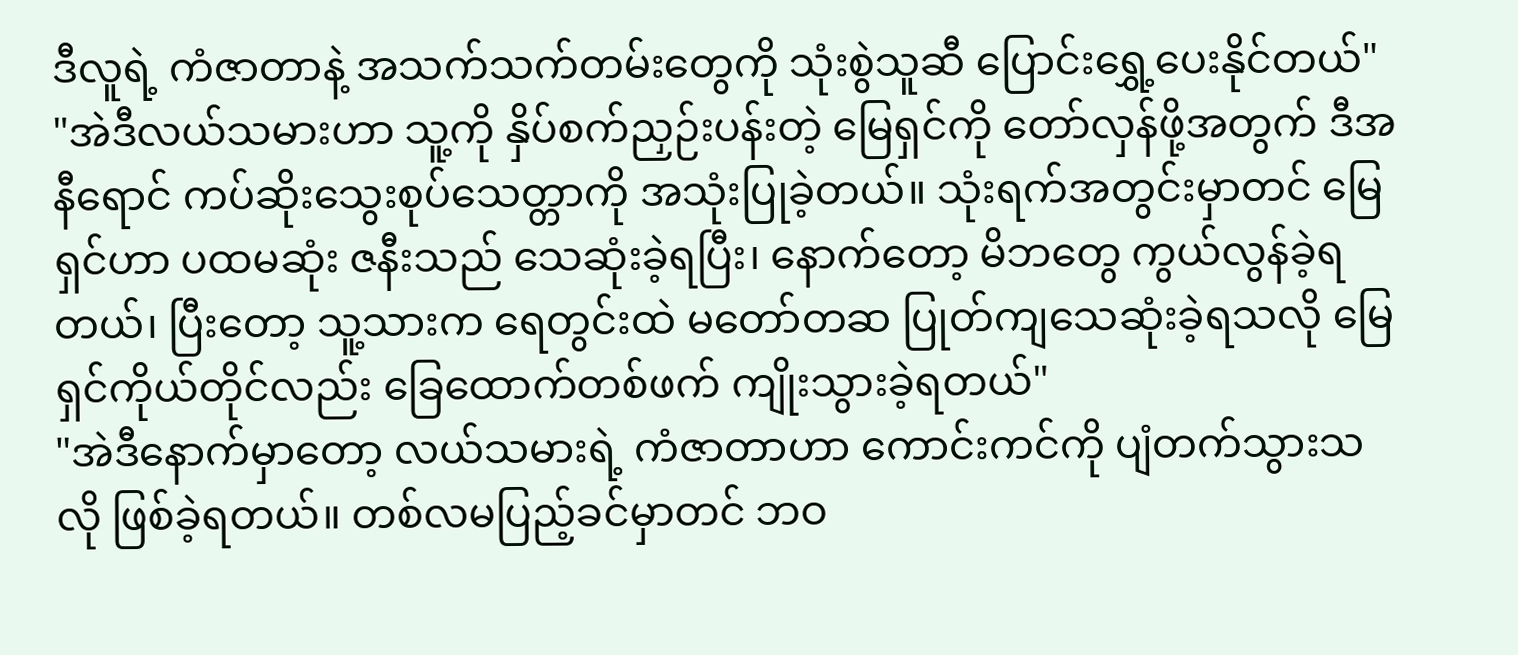ဒီလူရဲ့ ကံဇာတာနဲ့ အသက်သက်တမ်းတွေကို သုံးစွဲသူဆီ ပြောင်းရွှေ့ပေးနိုင်တယ်"
"အဲဒီလယ်သမားဟာ သူ့ကို နှိပ်စက်ညှဉ်းပန်းတဲ့ မြေရှင်ကို တော်လှန်ဖို့အတွက် ဒီအနီရောင် ကပ်ဆိုးသွေးစုပ်သေတ္တာကို အသုံးပြုခဲ့တယ်။ သုံးရက်အတွင်းမှာတင် မြေရှင်ဟာ ပထမဆုံး ဇနီးသည် သေဆုံးခဲ့ရပြီး၊ နောက်တော့ မိဘတွေ ကွယ်လွန်ခဲ့ရတယ်၊ ပြီးတော့ သူ့သားက ရေတွင်းထဲ မတော်တဆ ပြုတ်ကျသေဆုံးခဲ့ရသလို မြေရှင်ကိုယ်တိုင်လည်း ခြေထောက်တစ်ဖက် ကျိုးသွားခဲ့ရတယ်"
"အဲဒီနောက်မှာတော့ လယ်သမားရဲ့ ကံဇာတာဟာ ကောင်းကင်ကို ပျံတက်သွားသလို ဖြစ်ခဲ့ရတယ်။ တစ်လမပြည့်ခင်မှာတင် ဘဝ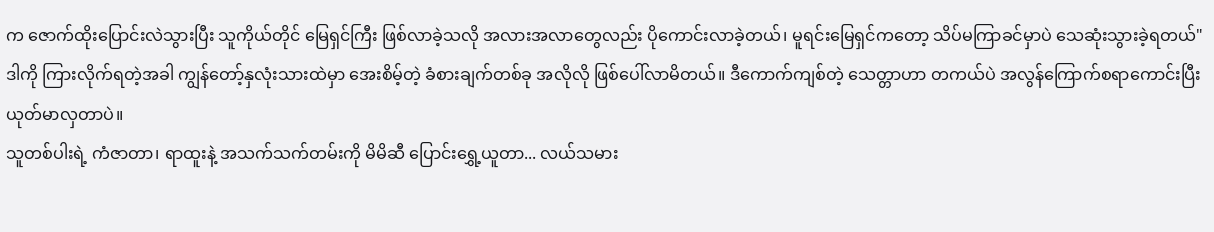က ဇောက်ထိုးပြောင်းလဲသွားပြီး သူကိုယ်တိုင် မြေရှင်ကြီး ဖြစ်လာခဲ့သလို အလားအလာတွေလည်း ပိုကောင်းလာခဲ့တယ်၊ မူရင်းမြေရှင်ကတော့ သိပ်မကြာခင်မှာပဲ သေဆုံးသွားခဲ့ရတယ်"
ဒါကို ကြားလိုက်ရတဲ့အခါ ကျွန်တော့်နှလုံးသားထဲမှာ အေးစိမ့်တဲ့ ခံစားချက်တစ်ခု အလိုလို ဖြစ်ပေါ်လာမိတယ်။ ဒီကောက်ကျစ်တဲ့ သေတ္တာဟာ တကယ်ပဲ အလွန်ကြောက်စရာကောင်းပြီး ယုတ်မာလှတာပဲ။
သူတစ်ပါးရဲ့ ကံဇာတာ၊ ရာထူးနဲ့ အသက်သက်တမ်းကို မိမိဆီ ပြောင်းရွှေ့ယူတာ... လယ်သမား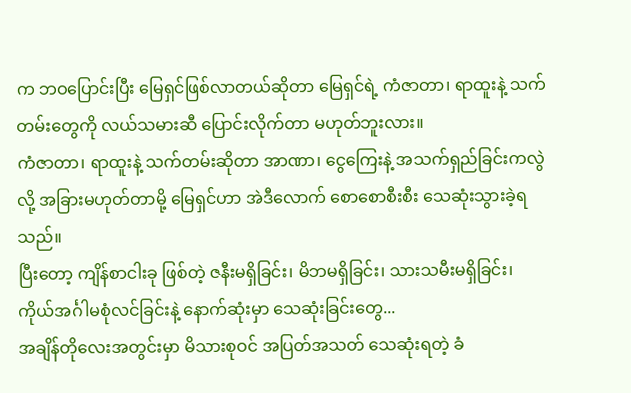က ဘဝပြောင်းပြီး မြေရှင်ဖြစ်လာတယ်ဆိုတာ မြေရှင်ရဲ့ ကံဇာတာ၊ ရာထူးနဲ့ သက်တမ်းတွေကို လယ်သမားဆီ ပြောင်းလိုက်တာ မဟုတ်ဘူးလား။
ကံဇာတာ၊ ရာထူးနဲ့ သက်တမ်းဆိုတာ အာဏာ၊ ငွေကြေးနဲ့ အသက်ရှည်ခြင်းကလွဲလို့ အခြားမဟုတ်တာမို့ မြေရှင်ဟာ အဲဒီလောက် စောစောစီးစီး သေဆုံးသွားခဲ့ရသည်။
ပြီးတော့ ကျိန်စာငါးခု ဖြစ်တဲ့ ဇနီးမရှိခြင်း၊ မိဘမရှိခြင်း၊ သားသမီးမရှိခြင်း၊ ကိုယ်အင်္ဂါမစုံလင်ခြင်းနဲ့ နောက်ဆုံးမှာ သေဆုံးခြင်းတွေ...
အချိန်တိုလေးအတွင်းမှာ မိသားစုဝင် အပြတ်အသတ် သေဆုံးရတဲ့ ခံ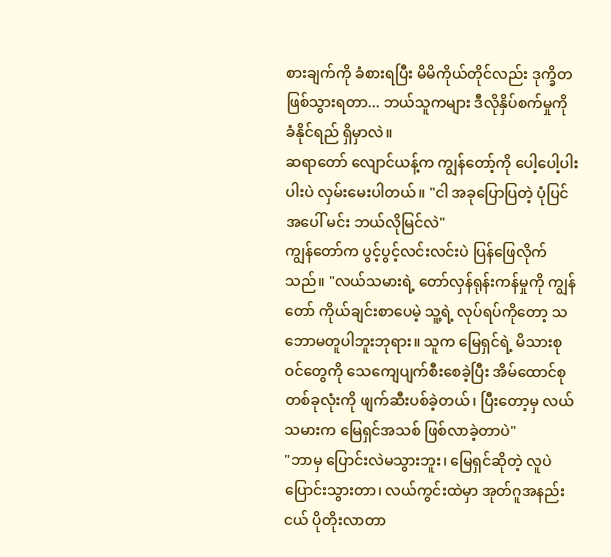စားချက်ကို ခံစားရပြီး မိမိကိုယ်တိုင်လည်း ဒုက္ခိတဖြစ်သွားရတာ... ဘယ်သူကများ ဒီလိုနှိပ်စက်မှုကို ခံနိုင်ရည် ရှိမှာလဲ။
ဆရာတော် လျောင်ယန့်က ကျွန်တော့်ကို ပေါ့ပေါ့ပါးပါးပဲ လှမ်းမေးပါတယ်။ "ငါ အခုပြောပြတဲ့ ပုံပြင်အပေါ် မင်း ဘယ်လိုမြင်လဲ"
ကျွန်တော်က ပွင့်ပွင့်လင်းလင်းပဲ ပြန်ဖြေလိုက်သည်။ "လယ်သမားရဲ့ တော်လှန်ရုန်းကန်မှုကို ကျွန်တော် ကိုယ်ချင်းစာပေမဲ့ သူ့ရဲ့ လုပ်ရပ်ကိုတော့ သဘောမတူပါဘူးဘုရား။ သူက မြေရှင်ရဲ့ မိသားစုဝင်တွေကို သေကျေပျက်စီးစေခဲ့ပြီး အိမ်ထောင်စုတစ်ခုလုံးကို ဖျက်ဆီးပစ်ခဲ့တယ်၊ ပြီးတော့မှ လယ်သမားက မြေရှင်အသစ် ဖြစ်လာခဲ့တာပဲ"
"ဘာမှ ပြောင်းလဲမသွားဘူး၊ မြေရှင်ဆိုတဲ့ လူပဲ ပြောင်းသွားတာ၊ လယ်ကွင်းထဲမှာ အုတ်ဂူအနည်းငယ် ပိုတိုးလာတာ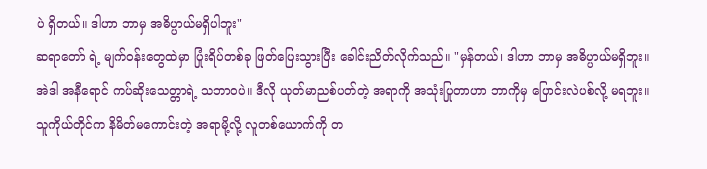ပဲ ရှိတယ်။ ဒါဟာ ဘာမှ အဓိပ္ပာယ်မရှိပါဘူး"
ဆရာတော် ရဲ့ မျက်ဝန်းတွေထဲမှာ ပြုံးရိပ်တစ်ခု ဖြတ်ပြေးသွားပြီး ခေါင်းညိတ်လိုက်သည်။ "မှန်တယ်၊ ဒါဟာ ဘာမှ အဓိပ္ပာယ်မရှိဘူး။ အဲဒါ အနီရောင် ကပ်ဆိုးသေတ္တာရဲ့ သဘာဝပဲ။ ဒီလို ယုတ်မာညစ်ပတ်တဲ့ အရာကို အသုံးပြုတာဟာ ဘာကိုမှ ပြောင်းလဲပစ်လို့ မရဘူး။ သူကိုယ်တိုင်က နိမိတ်မကောင်းတဲ့ အရာမို့လို့ လူတစ်ယောက်ကို တ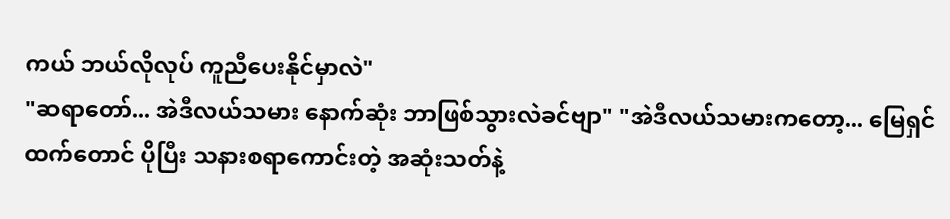ကယ် ဘယ်လိုလုပ် ကူညီပေးနိုင်မှာလဲ"
"ဆရာတော်... အဲဒီလယ်သမား နောက်ဆုံး ဘာဖြစ်သွားလဲခင်ဗျာ" "အဲဒီလယ်သမားကတော့... မြေရှင်ထက်တောင် ပိုပြီး သနားစရာကောင်းတဲ့ အဆုံးသတ်နဲ့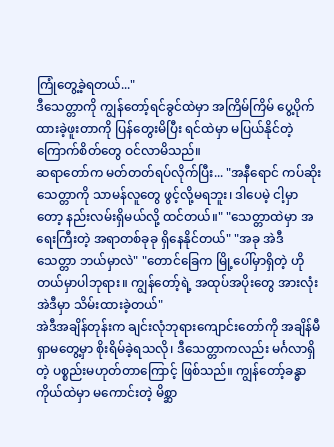ကြုံတွေ့ခဲ့ရတယ်..."
ဒီသေတ္တာကို ကျွန်တော့်ရင်ခွင်ထဲမှာ အကြိမ်ကြိမ် ပွေ့ပိုက်ထားခဲ့ဖူးတာကို ပြန်တွေးမိပြီး ရင်ထဲမှာ မပြယ်နိုင်တဲ့ ကြောက်စိတ်တွေ ဝင်လာမိသည်။
ဆရာတော်က မတ်တတ်ရပ်လိုက်ပြီး... "အနီရောင် ကပ်ဆိုးသေတ္တာကို သာမန်လူတွေ ဖွင့်လို့မရဘူး၊ ဒါပေမဲ့ ငါ့မှာတော့ နည်းလမ်းရှိမယ်လို့ ထင်တယ်။" "သေတ္တာထဲမှာ အရေးကြီးတဲ့ အရာတစ်ခုခု ရှိနေနိုင်တယ်" "အခု အဲဒီသေတ္တာ ဘယ်မှာလဲ" "တောင်ခြေက မြို့ပေါ်မှာရှိတဲ့ ဟိုတယ်မှာပါဘုရား။ ကျွန်တော့်ရဲ့ အထုပ်အပိုးတွေ အားလုံး အဲဒီမှာ သိမ်းထားခဲ့တယ်"
အဲဒီအချိန်တုန်းက ချင်းလုံဘုရားကျောင်းတော်ကို အချိန်မီ ရှာမတွေ့မှာ စိုးရိမ်ခဲ့ရသလို၊ ဒီသေတ္တာကလည်း မင်္ဂလာရှိတဲ့ ပစ္စည်းမဟုတ်တာကြောင့် ဖြစ်သည်။ ကျွန်တော့်ခန္ဓာကိုယ်ထဲမှာ မကောင်းတဲ့ မိစ္ဆာ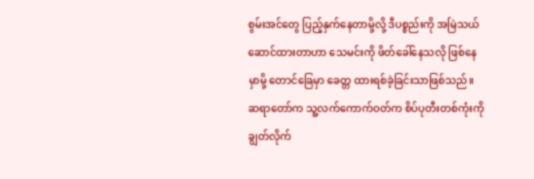စွမ်းအင်တွေ ပြည့်နှက်နေတာမို့လို့ ဒီပစ္စည်းကို အမြဲသယ်ဆောင်ထားတာဟာ သေမင်းကို ဖိတ်ခေါ်နေသလို ဖြစ်နေမှာမို့ တောင်ခြေမှာ ခေတ္တ ထားရစ်ခဲ့ခြင်းသာဖြစ်သည်။
ဆရာတော်က သူ့လက်ကောက်ဝတ်က စိပ်ပုတီးတစ်ကုံးကို ချွတ်လိုက်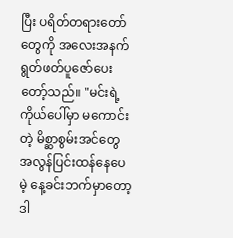ပြီး ပရိတ်တရားတော်တွေကို အလေးအနက် ရွတ်ဖတ်ပူဇော်ပေးတော့်သည်။ "မင်းရဲ့ကိုယ်ပေါ်မှာ မကောင်းတဲ့ မိစ္ဆာစွမ်းအင်တွေ အလွန်ပြင်းထန်နေပေမဲ့ နေ့ခင်းဘက်မှာတော့ ဒါ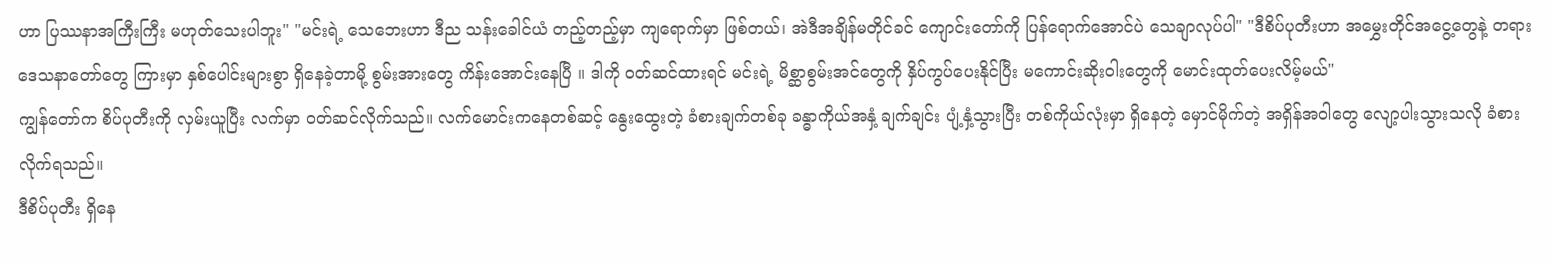ဟာ ပြဿနာအကြီးကြီး မဟုတ်သေးပါဘူး" "မင်းရဲ့ သေဘေးဟာ ဒီည သန်းခေါင်ယံ တည့်တည့်မှာ ကျရောက်မှာ ဖြစ်တယ်၊ အဲဒီအချိန်မတိုင်ခင် ကျောင်းတော်ကို ပြန်ရောက်အောင်ပဲ သေချာလုပ်ပါ" "ဒီစိပ်ပုတီးဟာ အမွှေးတိုင်အငွေ့တွေနဲ့ တရားဒေသနာတော်တွေ ကြားမှာ နှစ်ပေါင်းများစွာ ရှိနေခဲ့တာမို့ စွမ်းအားတွေ ကိန်းအောင်းနေပြီ ။ ဒါကို ဝတ်ဆင်ထားရင် မင်းရဲ့ မိစ္ဆာစွမ်းအင်တွေကို နှိပ်ကွပ်ပေးနိုင်ပြီး မကောင်းဆိုးဝါးတွေကို မောင်းထုတ်ပေးလိမ့်မယ်"
ကျွန်တော်က စိပ်ပုတီးကို လှမ်းယူပြီး လက်မှာ ဝတ်ဆင်လိုက်သည်။ လက်မောင်းကနေတစ်ဆင့် နွေးထွေးတဲ့ ခံစားချက်တစ်ခု ခန္ဓာကိုယ်အနှံ့ ချက်ချင်း ပျံ့နှံ့သွားပြီး တစ်ကိုယ်လုံးမှာ ရှိနေတဲ့ မှောင်မိုက်တဲ့ အရှိန်အဝါတွေ လျော့ပါးသွားသလို ခံစားလိုက်ရသည်။
ဒီစိပ်ပုတီး ရှိနေ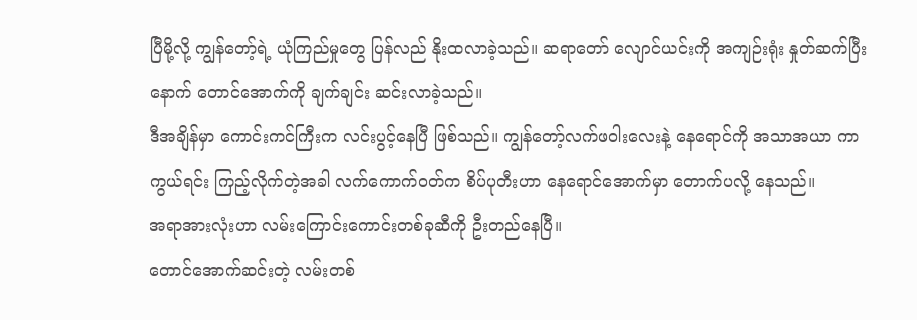ပြီမို့လို့ ကျွန်တော့်ရဲ့ ယုံကြည်မှုတွေ ပြန်လည် နိုးထလာခဲ့သည်။ ဆရာတော် လျောင်ယင်းကို အကျဉ်းရုံး နှုတ်ဆက်ပြီးနောက် တောင်အောက်ကို ချက်ချင်း ဆင်းလာခဲ့သည်။
ဒီအချိန်မှာ ကောင်းကင်ကြီးက လင်းပွင့်နေပြီ ဖြစ်သည်။ ကျွန်တော့်လက်ဖဝါးလေးနဲ့ နေရောင်ကို အသာအယာ ကာကွယ်ရင်း ကြည့်လိုက်တဲ့အခါ လက်ကောက်ဝတ်က စိပ်ပုတီးဟာ နေရောင်အောက်မှာ တောက်ပလို့ နေသည်။
အရာအားလုံးဟာ လမ်းကြောင်းကောင်းတစ်ခုဆီကို ဦးတည်နေပြီ။
တောင်အောက်ဆင်းတဲ့ လမ်းတစ်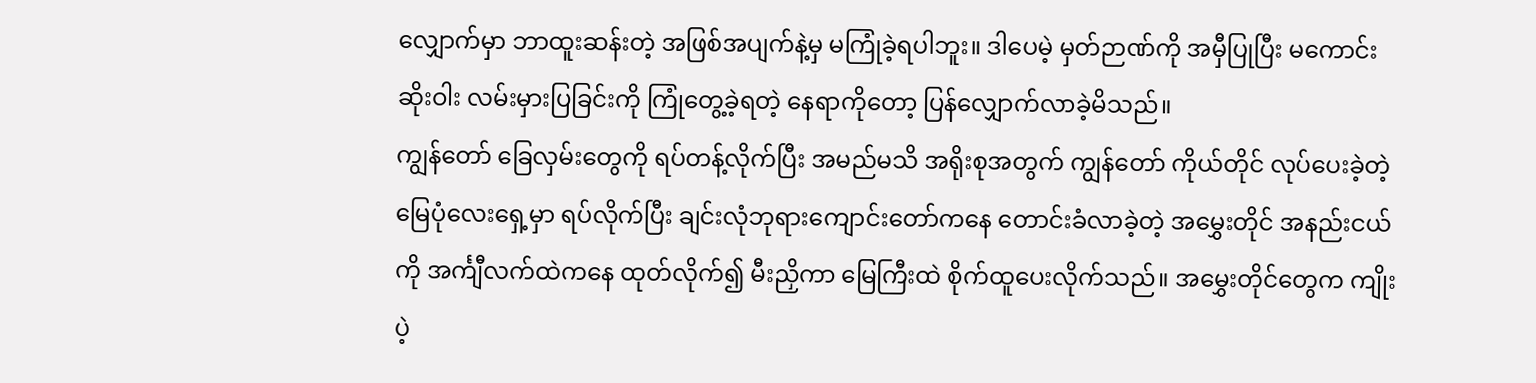လျှောက်မှာ ဘာထူးဆန်းတဲ့ အဖြစ်အပျက်နဲ့မှ မကြုံခဲ့ရပါဘူး။ ဒါပေမဲ့ မှတ်ဉာဏ်ကို အမှီပြုပြီး မကောင်းဆိုးဝါး လမ်းမှားပြခြင်းကို ကြုံတွေ့ခဲ့ရတဲ့ နေရာကိုတော့ ပြန်လျှောက်လာခဲ့မိသည်။
ကျွန်တော် ခြေလှမ်းတွေကို ရပ်တန့်လိုက်ပြီး အမည်မသိ အရိုးစုအတွက် ကျွန်တော် ကိုယ်တိုင် လုပ်ပေးခဲ့တဲ့ မြေပုံလေးရှေ့မှာ ရပ်လိုက်ပြီး ချင်းလုံဘုရားကျောင်းတော်ကနေ တောင်းခံလာခဲ့တဲ့ အမွှေးတိုင် အနည်းငယ်ကို အင်္ကျီလက်ထဲကနေ ထုတ်လိုက်၍ မီးညှိကာ မြေကြီးထဲ စိုက်ထူပေးလိုက်သည်။ အမွှေးတိုင်တွေက ကျိုးပဲ့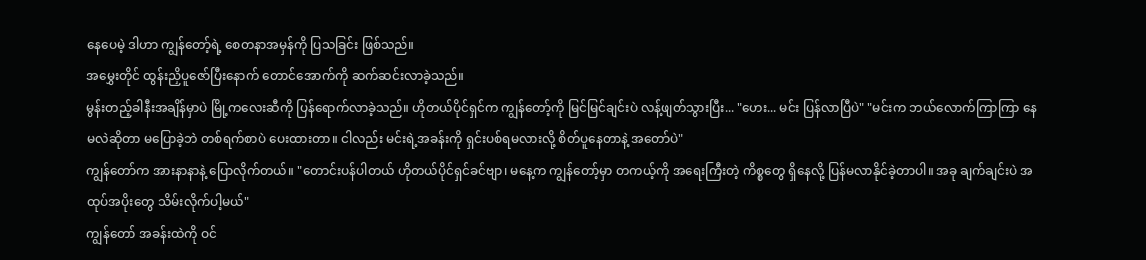နေပေမဲ့ ဒါဟာ ကျွန်တော့်ရဲ့ စေတနာအမှန်ကို ပြသခြင်း ဖြစ်သည်။
အမွှေးတိုင် ထွန်းညှိပူဇော်ပြီးနောက် တောင်အောက်ကို ဆက်ဆင်းလာခဲ့သည်။
မွန်းတည့်ခါနီးအချိန်မှာပဲ မြို့ကလေးဆီကို ပြန်ရောက်လာခဲ့သည်။ ဟိုတယ်ပိုင်ရှင်က ကျွန်တော့်ကို မြင်မြင်ချင်းပဲ လန့်ဖျတ်သွားပြီး... "ဟေး... မင်း ပြန်လာပြီပဲ" "မင်းက ဘယ်လောက်ကြာကြာ နေမလဲဆိုတာ မပြောခဲ့ဘဲ တစ်ရက်စာပဲ ပေးထားတာ။ ငါလည်း မင်းရဲ့အခန်းကို ရှင်းပစ်ရမလားလို့ စိတ်ပူနေတာနဲ့ အတော်ပဲ"
ကျွန်တော်က အားနာနာနဲ့ ပြောလိုက်တယ်။ "တောင်းပန်ပါတယ် ဟိုတယ်ပိုင်ရှင်ခင်ဗျာ၊ မနေ့က ကျွန်တော့်မှာ တကယ့်ကို အရေးကြီးတဲ့ ကိစ္စတွေ ရှိနေလို့ ပြန်မလာနိုင်ခဲ့တာပါ။ အခု ချက်ချင်းပဲ အထုပ်အပိုးတွေ သိမ်းလိုက်ပါ့မယ်"
ကျွန်တော် အခန်းထဲကို ဝင်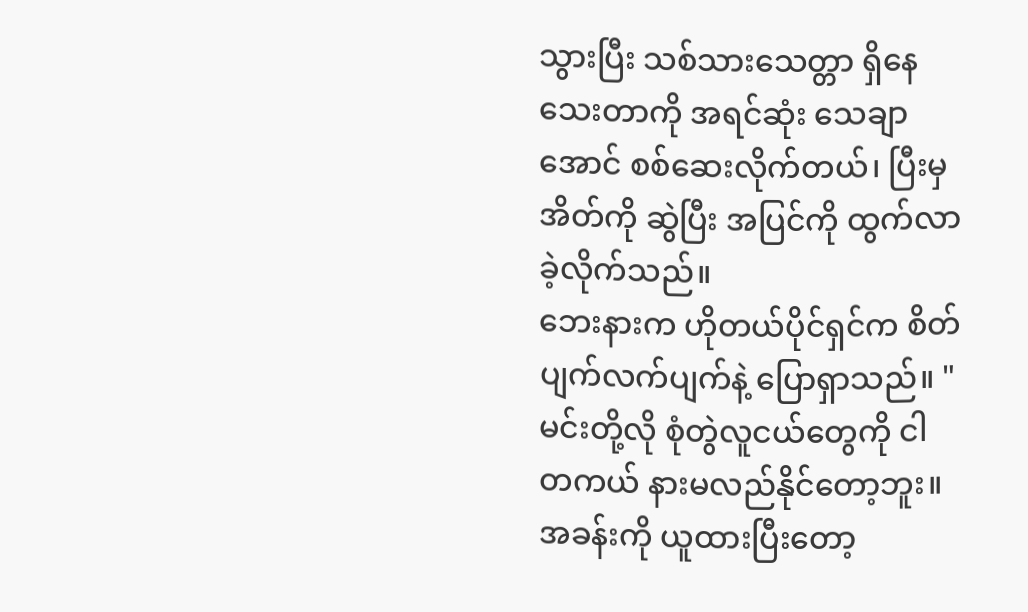သွားပြီး သစ်သားသေတ္တာ ရှိနေသေးတာကို အရင်ဆုံး သေချာအောင် စစ်ဆေးလိုက်တယ်၊ ပြီးမှ အိတ်ကို ဆွဲပြီး အပြင်ကို ထွက်လာခဲ့လိုက်သည်။
ဘေးနားက ဟိုတယ်ပိုင်ရှင်က စိတ်ပျက်လက်ပျက်နဲ့ ပြောရှာသည်။ "မင်းတို့လို စုံတွဲလူငယ်တွေကို ငါ တကယ် နားမလည်နိုင်တော့ဘူး။ အခန်းကို ယူထားပြီးတော့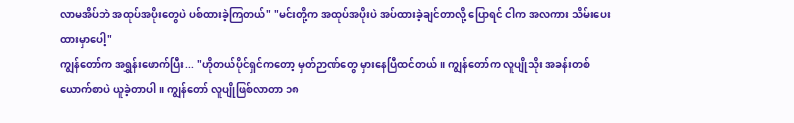လာမအိပ်ဘဲ အထုပ်အပိုးတွေပဲ ပစ်ထားခဲ့ကြတယ်" "မင်းတို့က အထုပ်အပိုးပဲ အပ်ထားခဲ့ချင်တာလို့ ပြောရင် ငါက အလကား သိမ်းပေးထားမှာပေါ့"
ကျွန်တော်က အရွှန်းဖောက်ပြီး... "ဟိုတယ်ပိုင်ရှင်ကတော့ မှတ်ဉာဏ်တွေ မှားနေပြီထင်တယ်။ ကျွန်တော်က လူပျိုသိုး အခန်းတစ်ယောက်စာပဲ ယူခဲ့တာပါ။ ကျွန်တော် လူပျိုဖြစ်လာတာ ၁၈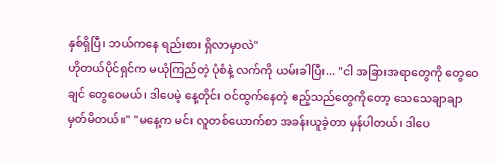နှစ်ရှိပြီ၊ ဘယ်ကနေ ရည်းစား ရှိလာမှာလဲ"
ဟိုတယ်ပိုင်ရှင်က မယုံကြည်တဲ့ ပုံစံနဲ့ လက်ကို ယမ်းခါပြီး... "ငါ အခြားအရာတွေကို တွေဝေချင် တွေဝေမယ်၊ ဒါပေမဲ့ နေ့တိုင်း ဝင်ထွက်နေတဲ့ ဧည့်သည်တွေကိုတော့ သေသေချာချာ မှတ်မိတယ်။" "မနေ့က မင်း လူတစ်ယောက်စာ အခန်းယူခဲ့တာ မှန်ပါတယ်၊ ဒါပေ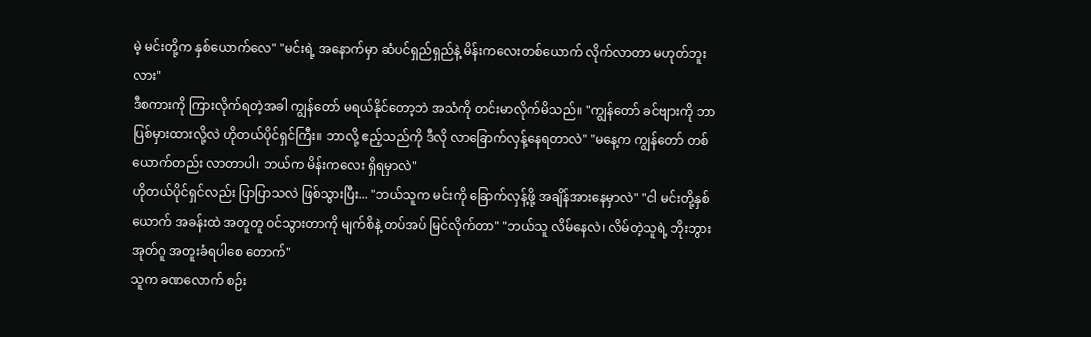မဲ့ မင်းတို့က နှစ်ယောက်လေ" "မင်းရဲ့ အနောက်မှာ ဆံပင်ရှည်ရှည်နဲ့ မိန်းကလေးတစ်ယောက် လိုက်လာတာ မဟုတ်ဘူးလား"
ဒီစကားကို ကြားလိုက်ရတဲ့အခါ ကျွန်တော် မရယ်နိုင်တော့ဘဲ အသံကို တင်းမာလိုက်မိသည်။ "ကျွန်တော် ခင်ဗျားကို ဘာပြစ်မှားထားလို့လဲ ဟိုတယ်ပိုင်ရှင်ကြီး။ ဘာလို့ ဧည့်သည်ကို ဒီလို လာခြောက်လှန့်နေရတာလဲ" "မနေ့က ကျွန်တော် တစ်ယောက်တည်း လာတာပါ၊ ဘယ်က မိန်းကလေး ရှိရမှာလဲ"
ဟိုတယ်ပိုင်ရှင်လည်း ပြာပြာသလဲ ဖြစ်သွားပြီး... "ဘယ်သူက မင်းကို ခြောက်လှန့်ဖို့ အချိန်အားနေမှာလဲ" "ငါ မင်းတို့နှစ်ယောက် အခန်းထဲ အတူတူ ဝင်သွားတာကို မျက်စိနဲ့ တပ်အပ် မြင်လိုက်တာ" "ဘယ်သူ လိမ်နေလဲ၊ လိမ်တဲ့သူရဲ့ ဘိုးဘွားအုတ်ဂူ အတူးခံရပါစေ တောက်"
သူက ခဏလောက် စဉ်း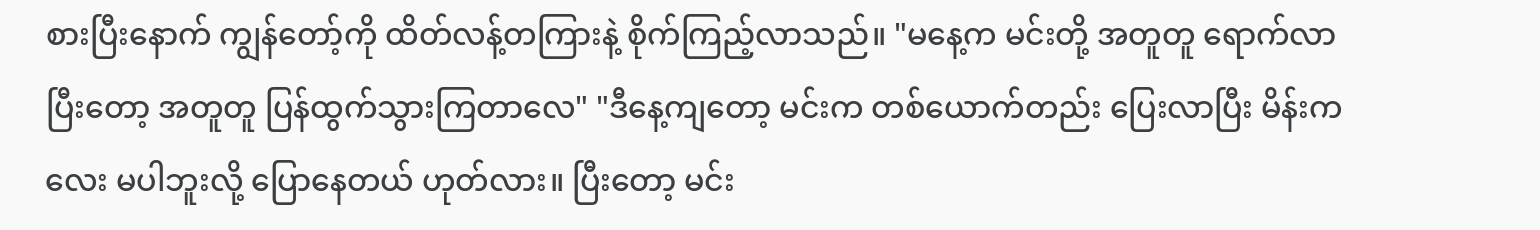စားပြီးနောက် ကျွန်တော့်ကို ထိတ်လန့်တကြားနဲ့ စိုက်ကြည့်လာသည်။ "မနေ့က မင်းတို့ အတူတူ ရောက်လာပြီးတော့ အတူတူ ပြန်ထွက်သွားကြတာလေ" "ဒီနေ့ကျတော့ မင်းက တစ်ယောက်တည်း ပြေးလာပြီး မိန်းကလေး မပါဘူးလို့ ပြောနေတယ် ဟုတ်လား။ ပြီးတော့ မင်း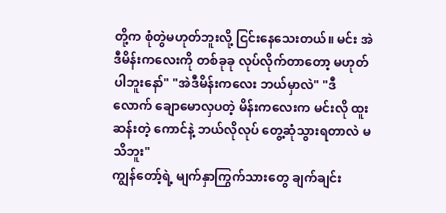တို့က စုံတွဲမဟုတ်ဘူးလို့ ငြင်းနေသေးတယ်။ မင်း အဲဒီမိန်းကလေးကို တစ်ခုခု လုပ်လိုက်တာတော့ မဟုတ်ပါဘူးနော်" "အဲဒီမိန်းကလေး ဘယ်မှာလဲ" "ဒီလောက် ချောမောလှပတဲ့ မိန်းကလေးက မင်းလို ထူးဆန်းတဲ့ ကောင်နဲ့ ဘယ်လိုလုပ် တွေ့ဆုံသွားရတာလဲ မသိဘူး"
ကျွန်တော့်ရဲ့ မျက်နှာကြွက်သားတွေ ချက်ချင်း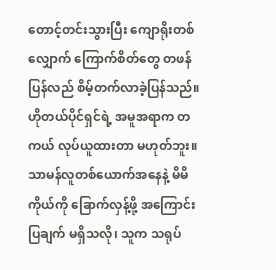တောင့်တင်းသွားပြီး ကျောရိုးတစ်လျှောက် ကြောက်စိတ်တွေ တဖန် ပြန်လည် စိမ့်တက်လာခဲ့ပြန်သည်။
ဟိုတယ်ပိုင်ရှင်ရဲ့ အမူအရာက တကယ် လုပ်ယူထားတာ မဟုတ်ဘူး။ သာမန်လူတစ်ယောက်အနေနဲ့ မိမိကိုယ်ကို ခြောက်လှန့်ဖို့ အကြောင်းပြချက် မရှိသလို၊ သူက သရုပ်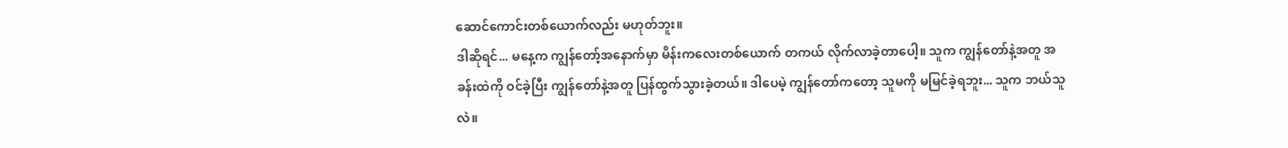ဆောင်ကောင်းတစ်ယောက်လည်း မဟုတ်ဘူး။
ဒါဆိုရင်... မနေ့က ကျွန်တော့်အနောက်မှာ မိန်းကလေးတစ်ယောက် တကယ် လိုက်လာခဲ့တာပေါ့။ သူက ကျွန်တော်နဲ့အတူ အခန်းထဲကို ဝင်ခဲ့ပြီး ကျွန်တော်နဲ့အတူ ပြန်ထွက်သွားခဲ့တယ်။ ဒါပေမဲ့ ကျွန်တော်ကတော့ သူမကို မမြင်ခဲ့ရဘူး... သူက ဘယ်သူလဲ။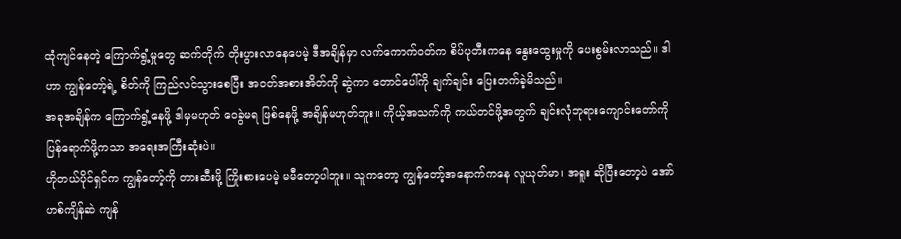ထုံကျင်နေတဲ့ ကြောက်ရွံ့မှုတွေ ဆက်တိုက် တိုးပွားလာနေပေမဲ့ ဒီအချိန်မှာ လက်ကောက်ဝတ်က စိပ်ပုတီးကနေ နွေးထွေးမှုကို ပေးစွမ်းလာသည်။ ဒါဟာ ကျွန်တော့်ရဲ့ စိတ်ကို ကြည်လင်သွားစေပြီး အ၀တ်အစားအိတ်ကို ဆွဲကာ တောင်ပေါ်ကို ချက်ချင်း ပြေးတက်ခဲ့မိသည်။
အခုအချိန်က ကြောက်ရွံ့နေဖို့ ဒါမှမဟုတ် ဝေခွဲမရ ဖြစ်နေဖို့ အချိန်မဟုတ်ဘူး။ ကိုယ့်အသက်ကို ကယ်တင်ဖို့အတွက် ချင်းလုံဘုရားကျောင်းတော်ကို ပြန်ရောက်ဖို့ကသာ အရေးအကြီးဆုံးပဲ။
ဟိုတယ်ပိုင်ရှင်က ကျွန်တော့်ကို တားဆီးဖို့ ကြိုးစားပေမဲ့ မမီတော့ပါဘူး။ သူကတော့ ကျွန်တော့်အနောက်ကနေ လူယုတ်မာ၊ အရူး ဆိုပြီးတော့ပဲ အော်ဟစ်ကျိန်ဆဲ ကျန်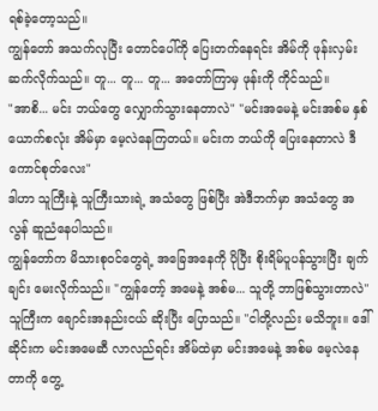ရစ်ခဲ့တော့သည်။
ကျွန်တော် အသက်လုပြီး တောင်ပေါ်ကို ပြေးတက်နေရင်း အိမ်ကို ဖုန်းလှမ်းဆက်လိုက်သည်။ တူ... တူ... တူ... အတော်ကြာမှ ဖုန်းကို ကိုင်သည်။
"အာစိ... မင်း ဘယ်တွေ လျှောက်သွားနေတာလဲ" "မင်းအမေနဲ့ မင်းအစ်မ နှစ်ယောက်စလုံး အိမ်မှာ မေ့လဲနေကြတယ်။ မင်းက ဘယ်ကို ပြေးနေတာလဲ ဒီကောင်စုတ်လေး"
ဒါဟာ သူကြီးနဲ့ သူကြီးသားရဲ့ အသံတွေ ဖြစ်ပြီး အဲဒီဘက်မှာ အသံတွေ အလွန် ဆူညံနေပါသည်။
ကျွန်တော်က မိသားစုဝင်တွေရဲ့ အခြေအနေကို ပိုပြီး စိုးရိမ်ပူပန်သွားပြီး ချက်ချင်း မေးလိုက်သည်။ "ကျွန်တော့် အမေနဲ့ အစ်မ... သူတို့ ဘာဖြစ်သွားတာလဲ"
သူကြီးက ချောင်းအနည်းငယ် ဆိုးပြီး ပြောသည်။ "ငါတို့လည်း မသိဘူး။ ဒေါ်ဆိုင်းက မင်းအမေဆီ လာလည်ရင်း အိမ်ထဲမှာ မင်းအမေနဲ့ အစ်မ မေ့လဲနေတာကို တွေ့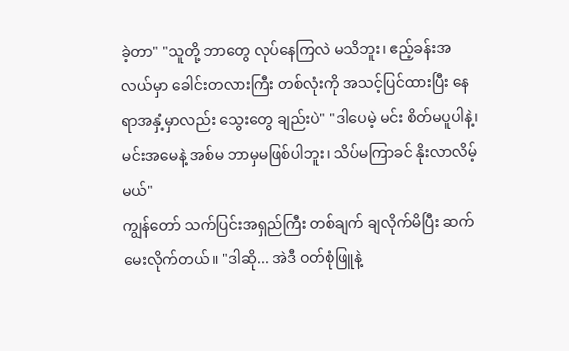ခဲ့တာ" "သူတို့ ဘာတွေ လုပ်နေကြလဲ မသိဘူး၊ ဧည့်ခန်းအလယ်မှာ ခေါင်းတလားကြီး တစ်လုံးကို အသင့်ပြင်ထားပြီး နေရာအနှံ့မှာလည်း သွေးတွေ ချည်းပဲ" "ဒါပေမဲ့ မင်း စိတ်မပူပါနဲ့၊ မင်းအမေနဲ့ အစ်မ ဘာမှမဖြစ်ပါဘူး၊ သိပ်မကြာခင် နိုးလာလိမ့်မယ်"
ကျွန်တော် သက်ပြင်းအရှည်ကြီး တစ်ချက် ချလိုက်မိပြီး ဆက်မေးလိုက်တယ်။ "ဒါဆို... အဲဒီ ဝတ်စုံဖြူနဲ့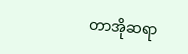တာအိုဆရာ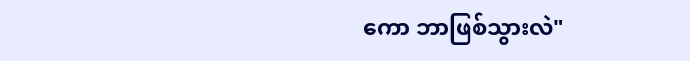ကော ဘာဖြစ်သွားလဲ"